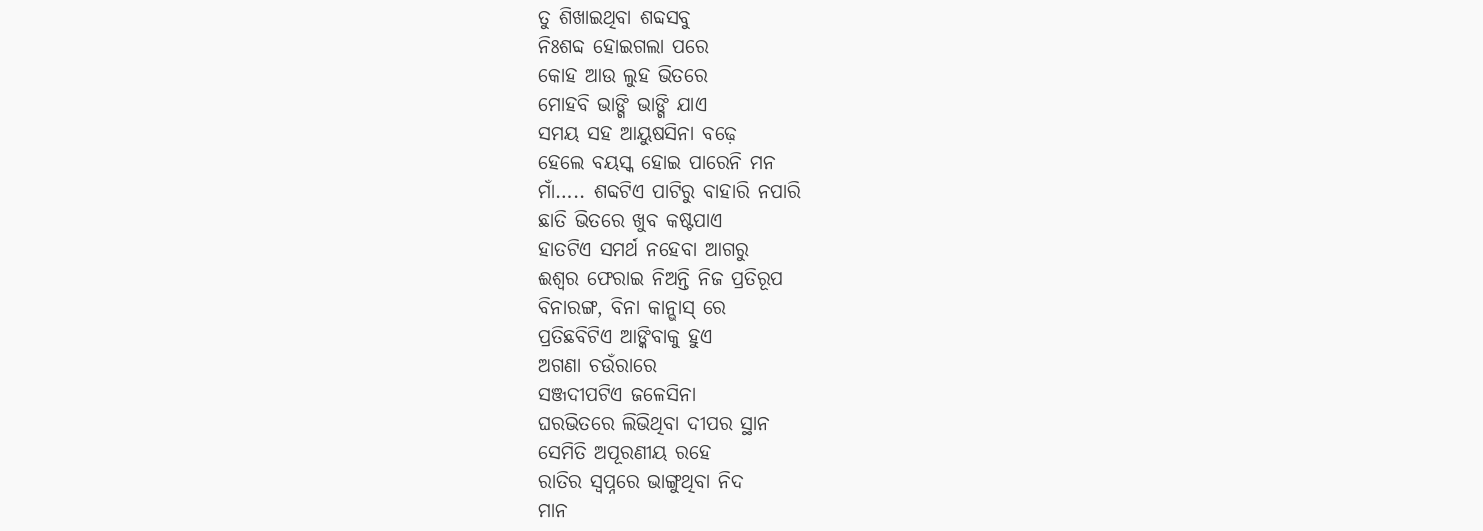ତୁ ଶିଖାଇଥିବା ଶବ୍ଦସବୁ
ନିଃଶବ୍ଦ ହୋଇଗଲା ପରେ
କୋହ ଆଉ ଲୁହ ଭିତରେ
ମୋହବି ଭାଙ୍ଗି ଭାଙ୍ଗି ଯାଏ
ସମୟ ସହ ଆୟୁଷସିନା ବଢ଼େ
ହେଲେ ବୟସ୍କ ହୋଇ ପାରେନି ମନ
ମାଁ….. ଶବ୍ଦଟିଏ ପାଟିରୁ ବାହାରି ନପାରି
ଛାତି ଭିତରେ ଖୁବ କଷ୍ଟପାଏ
ହାତଟିଏ ସମର୍ଥ ନହେବା ଆଗରୁ
ଈଶ୍ୱର ଫେରାଇ ନିଅନ୍ତି ନିଜ ପ୍ରତିରୂପ
ବିନାରଙ୍ଗ, ବିନା କାନ୍ଭାସ୍ ରେ
ପ୍ରତିଛବିଟିଏ ଆଙ୍କିବାକୁ ହୁଏ
ଅଗଣା ଚଉଁରାରେ
ସଞ୍ଜଦୀପଟିଏ ଜଳେସିନା
ଘରଭିତରେ ଲିଭିଥିବା ଦୀପର ସ୍ଥାନ
ସେମିତି ଅପୂରଣୀୟ ରହେ
ରାତିର ସ୍ବପ୍ନରେ ଭାଙ୍ଗୁଥିବା ନିଦ
ମାନ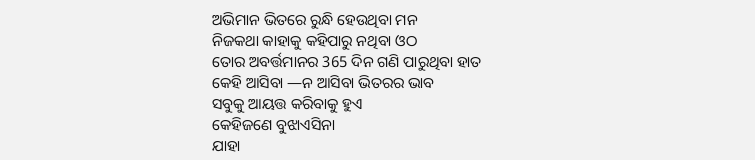ଅଭିମାନ ଭିତରେ ରୁନ୍ଧି ହେଉଥିବା ମନ
ନିଜକଥା କାହାକୁ କହିପାରୁ ନଥିବା ଓଠ
ତୋର ଅବର୍ତ୍ତମାନର 365 ଦିନ ଗଣି ପାରୁଥିବା ହାତ
କେହି ଆସିବା —ନ ଆସିବା ଭିତରର ଭାବ
ସବୁକୁ ଆୟତ୍ତ କରିବାକୁ ହୁଏ
କେହିଜଣେ ବୁଝାଏସିନା
ଯାହା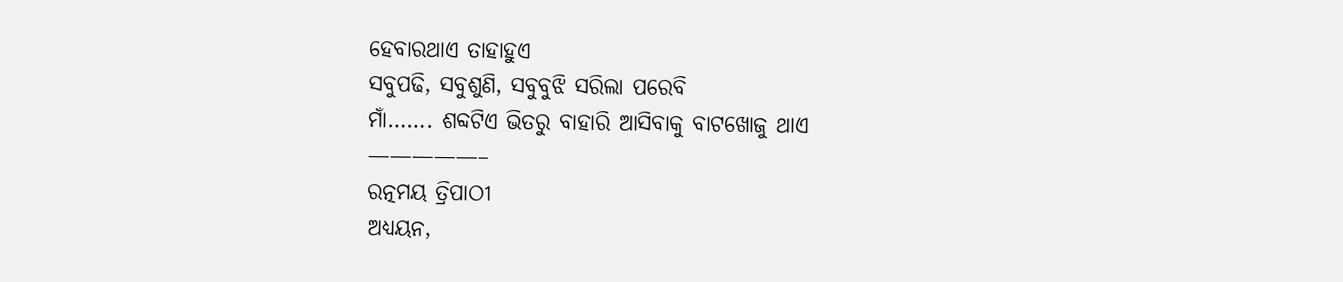ହେବାରଥାଏ ତାହାହୁଏ
ସବୁପଢି, ସବୁଶୁଣି, ସବୁବୁଝି ସରିଲା ପରେବି
ମାଁ……. ଶବ୍ଦଟିଏ ଭିତରୁ ବାହାରି ଆସିବାକୁ ବାଟଖୋଜୁ ଥାଏ
—————–
ରତ୍ନମୟ ତ୍ରିପାଠୀ
ଅଧ୍ୟୟନ,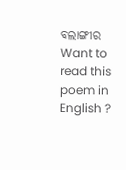ବଲାଙ୍ଗୀର
Want to read this poem in English ?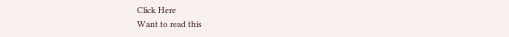Click Here
Want to read this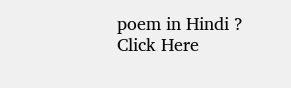poem in Hindi ? Click Here